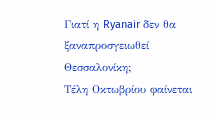Γιατί η Ryanair δεν θα ξαναπροσγειωθεί Θεσσαλονίκη;
Τέλη Οκτωβρίου φαίνεται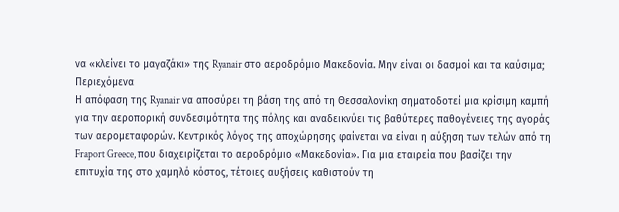να «κλείνει το μαγαζάκι» της Ryanair στο αεροδρόμιο Μακεδονία. Μην είναι οι δασμοί και τα καύσιμα;
Περιεχόμενα
Η απόφαση της Ryanair να αποσύρει τη βάση της από τη Θεσσαλονίκη σηματοδοτεί μια κρίσιμη καμπή για την αεροπορική συνδεσιμότητα της πόλης και αναδεικνύει τις βαθύτερες παθογένειες της αγοράς των αερομεταφορών. Κεντρικός λόγος της αποχώρησης φαίνεται να είναι η αύξηση των τελών από τη Fraport Greece, που διαχειρίζεται το αεροδρόμιο «Μακεδονία». Για μια εταιρεία που βασίζει την επιτυχία της στο χαμηλό κόστος, τέτοιες αυξήσεις καθιστούν τη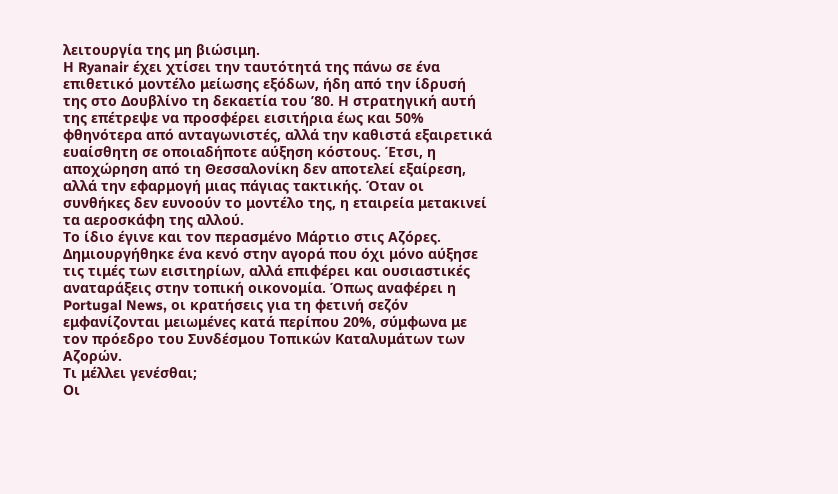λειτουργία της μη βιώσιμη.
Η Ryanair έχει χτίσει την ταυτότητά της πάνω σε ένα επιθετικό μοντέλο μείωσης εξόδων, ήδη από την ίδρυσή της στο Δουβλίνο τη δεκαετία του ’80. Η στρατηγική αυτή της επέτρεψε να προσφέρει εισιτήρια έως και 50% φθηνότερα από ανταγωνιστές, αλλά την καθιστά εξαιρετικά ευαίσθητη σε οποιαδήποτε αύξηση κόστους. Έτσι, η αποχώρηση από τη Θεσσαλονίκη δεν αποτελεί εξαίρεση, αλλά την εφαρμογή μιας πάγιας τακτικής. Όταν οι συνθήκες δεν ευνοούν το μοντέλο της, η εταιρεία μετακινεί τα αεροσκάφη της αλλού.
Το ίδιο έγινε και τον περασμένο Μάρτιο στις Αζόρες. Δημιουργήθηκε ένα κενό στην αγορά που όχι μόνο αύξησε τις τιμές των εισιτηρίων, αλλά επιφέρει και ουσιαστικές αναταράξεις στην τοπική οικονομία. Όπως αναφέρει η Portugal News, οι κρατήσεις για τη φετινή σεζόν εμφανίζονται μειωμένες κατά περίπου 20%, σύμφωνα με τον πρόεδρο του Συνδέσμου Τοπικών Καταλυμάτων των Αζορών.
Τι μέλλει γενέσθαι;
Οι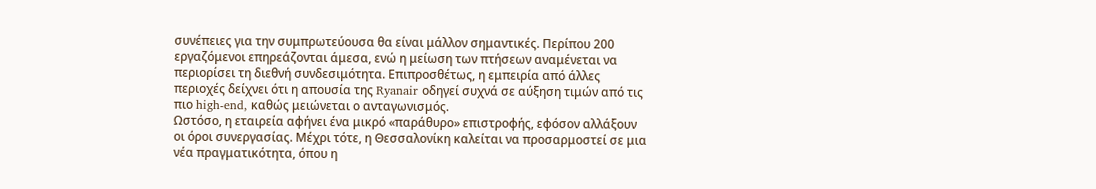συνέπειες για την συμπρωτεύουσα θα είναι μάλλον σημαντικές. Περίπου 200 εργαζόμενοι επηρεάζονται άμεσα, ενώ η μείωση των πτήσεων αναμένεται να περιορίσει τη διεθνή συνδεσιμότητα. Επιπροσθέτως, η εμπειρία από άλλες περιοχές δείχνει ότι η απουσία της Ryanair οδηγεί συχνά σε αύξηση τιμών από τις πιο high-end, καθώς μειώνεται ο ανταγωνισμός.
Ωστόσο, η εταιρεία αφήνει ένα μικρό «παράθυρο» επιστροφής, εφόσον αλλάξουν οι όροι συνεργασίας. Μέχρι τότε, η Θεσσαλονίκη καλείται να προσαρμοστεί σε μια νέα πραγματικότητα, όπου η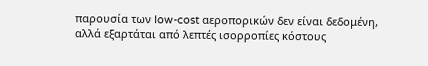παρουσία των low-cost αεροπορικών δεν είναι δεδομένη, αλλά εξαρτάται από λεπτές ισορροπίες κόστους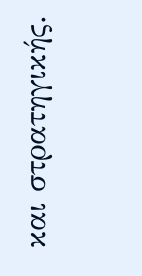και στρατηγικής.